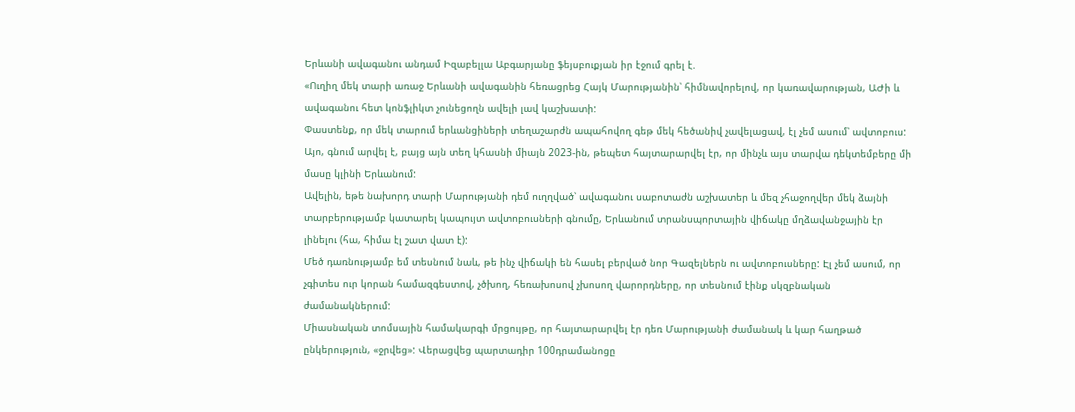Երևանի ավագանու անդամ Իզաբելլա Աբգարյանը ֆեյսբուքյան իր էջում գրել է.
«Ուղիղ մեկ տարի առաջ Երևանի ավագանին հեռացրեց Հայկ Մարությանին՝ հիմնավորելով, որ կառավարության, ԱԺի և ավագանու հետ կոնֆլիկտ չունեցողն ավելի լավ կաշխատի:
Փաստենք, որ մեկ տարում երևանցիների տեղաշարժն ապահովող գեթ մեկ հեծանիվ չավելացավ, էլ չեմ ասում՝ ավտոբուս:
Այո, գնում արվել է, բայց այն տեղ կհասնի միայն 2023-ին, թեպետ հայտարարվել էր, որ մինչև այս տարվա դեկտեմբերը մի մասը կլինի Երևանում:
Ավելին, եթե նախորդ տարի Մարությանի դեմ ուղղված՝ ավագանու սաբոտաժն աշխատեր և մեզ չհաջողվեր մեկ ձայնի տարբերությամբ կատարել կապույտ ավտոբուսների գնումը, Երևանում տրանսպորտային վիճակը մղձավանջային էր լինելու (հա, հիմա էլ շատ վատ է):
Մեծ դառնությամբ եմ տեսնում նաև, թե ինչ վիճակի են հասել բերված նոր Գազելներն ու ավտոբուսները: Էլ չեմ ասում, որ չգիտես ուր կորան համազգեստով, չծխող, հեռախոսով չխոսող վարորդները, որ տեսնում էինք սկզբնական ժամանակներում:
Միասնական տոմսային համակարգի մրցույթը, որ հայտարարվել էր դեռ Մարությանի ժամանակ և կար հաղթած ընկերություն, «ջրվեց»: Վերացվեց պարտադիր 100դրամանոցը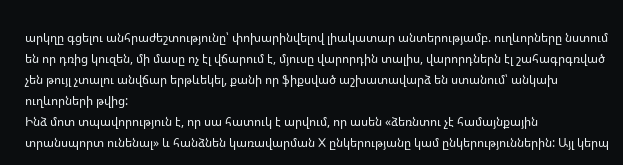արկղը գցելու անհրաժեշտությունը՝ փոխարինվելով լիակատար անտերությամբ. ուղևորները նստում են որ դռից կուզեն, մի մասը ոչ էլ վճարում է, մյուսը վարորդին տալիս, վարորդներն էլ շահագրգռված չեն թույլ չտալու անվճար երթևեկել, քանի որ ֆիքսված աշխատավարձ են ստանում՝ անկախ ուղևորների թվից:
Ինձ մոտ տպավորություն է, որ սա հատուկ է արվում, որ ասեն «ձեռնտու չէ համայնքային տրանսպորտ ունենալ» և հանձնեն կառավարման X ընկերությանը կամ ընկերություններին: Այլ կերպ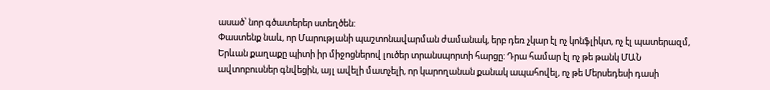ասած՝ նոր գծատերեր ստեղծեն:
Փաստենք նաև, որ Մարությանի պաշտոնավարման ժամանակ, երբ դեռ չկար էլ ոչ կոնֆլիկտ, ոչ էլ պատերազմ, Երևան քաղաքը պիտի իր միջոցներով լուծեր տրանսպորտի հարցը: Դրա համար էլ ոչ թե թանկ ՄԱՆ ավտոբուսներ գնվեցին, այլ ավելի մատչելի, որ կարողանան քանակ ապահովել, ոչ թե Մերսեդեսի դասի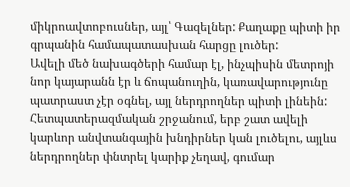միկրոավտոբուսներ, այլ՝ Գազելներ: Քաղաքը պիտի իր գրպանին համապատասխան հարցը լուծեր:
Ավելի մեծ նախագծերի համար էլ, ինչպիսին մետրոյի նոր կայարանն էր և ճոպանուղին, կառավարությունը պատրաստ չէր օգնել, այլ ներդրողներ պիտի լինեին:
Հետպատերազմական շրջանում, երբ շատ ավելի կարևոր անվտանգային խնդիրներ կան լուծելու, այլևս ներդրողներ փնտրել կարիք չեղավ, գումար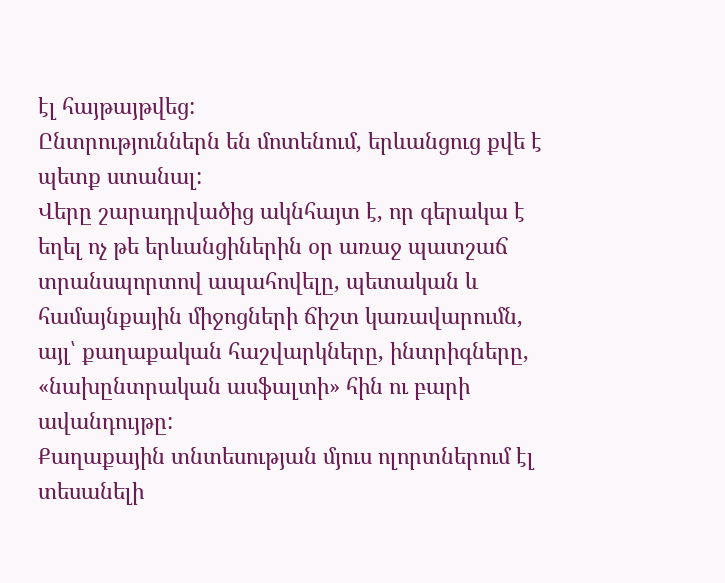էլ հայթայթվեց:
Ընտրություններն են մոտենում, երևանցուց քվե է պետք ստանալ:
Վերը շարադրվածից ակնհայտ է, որ գերակա է եղել ոչ թե երևանցիներին օր առաջ պատշաճ տրանսպորտով ապահովելը, պետական և համայնքային միջոցների ճիշտ կառավարումն, այլ՝ քաղաքական հաշվարկները, ինտրիգները, «նախընտրական ասֆալտի» հին ու բարի ավանդույթը:
Քաղաքային տնտեսության մյուս ոլորտներում էլ տեսանելի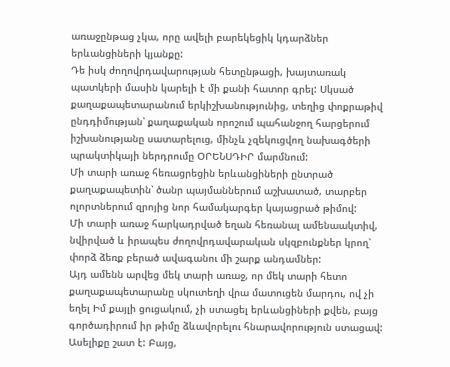առաջընթաց չկա, որը ավելի բարեկեցիկ կդարձներ երևանցիների կյանքը:
Դե իսկ ժողովրդավարության հետընթացի, խայտառակ պատկերի մասին կարելի է մի քանի հատոր գրել: Սկսած քաղաքապետարանում երկիշխանությունից, տեղից փոքրաթիվ ընդդիմության՝ քաղաքական որոշում պահանջող հարցերում իշխանությանը սատարելուց, մինչև չզեկուցվող նախագծերի պրակտիկայի ներդրումը ՕՐԵՆՍԴԻՐ մարմնում:
Մի տարի առաջ հեռացրեցին երևանցիների ընտրած քաղաքապետին՝ ծանր պայմաններում աշխատած, տարբեր ոլորտներում զրոյից նոր համակարգեր կայացրած թիմով:
Մի տարի առաջ հարկադրված եղան հեռանալ ամենաակտիվ, նվիրված և իրապես ժողովրդավարական սկզբունքներ կրող՝ փորձ ձեռք բերած ավագանու մի շարք անդամներ:
Այդ ամենն արվեց մեկ տարի առաջ, որ մեկ տարի հետո քաղաքապետարանը սկուտեղի վրա մատուցեն մարդու, ով չի եղել Իմ քայլի ցուցակում, չի ստացել երևանցիների քվեն, բայց գործադիրում իր թիմը ձևավորելու հնարավորություն ստացավ:
Ասելիքը շատ է: Բայց,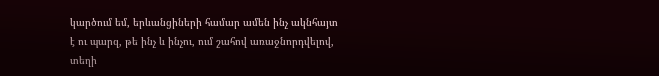կարծում եմ, երևանցիների համար ամեն ինչ ակնհայտ է ու պարզ, թե ինչ և ինչու, ում շահով առաջնորդվելով, տեղի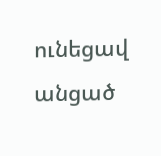ունեցավ անցած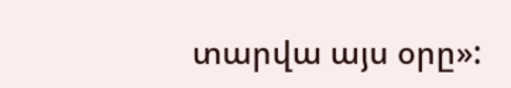տարվա այս օրը»: